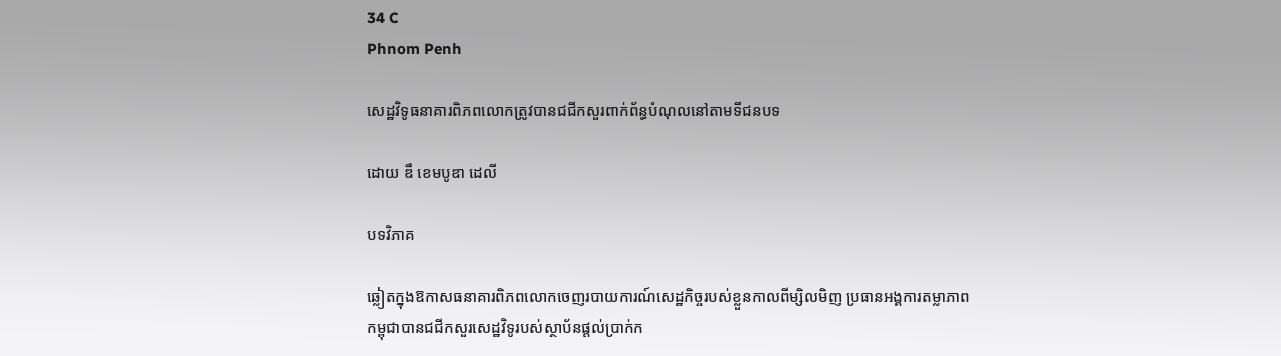34 C
Phnom Penh

សេដ្ឋវិទូធនាគារពិភពលោកត្រូវបានជជីកសួរពាក់ព័ន្ធបំណុលនៅតាមទីជនបទ

ដោយ ឌឹ ខេមបូឌា ដេលី

បទវិភាគ

ឆ្លៀតក្នុងឱកាសធនាគារពិភពលោកចេញរបាយការណ៍សេដ្ឋកិច្ចរបស់ខ្លួនកាលពីម្សិលមិញ ប្រធានអង្គការតម្លាភាពកម្ពុជាបានជជីកសួរសេដ្ឋវិទូរបស់ស្ថាប័នផ្តល់ប្រាក់ក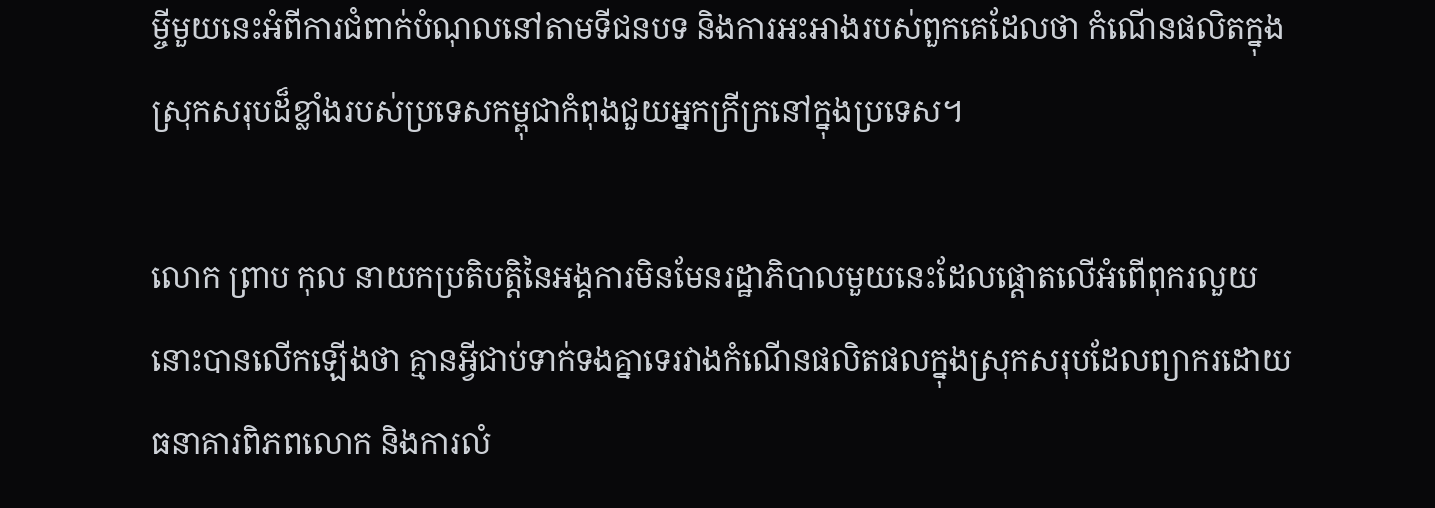ម្ចីមួយនេះអំពីការជំពាក់បំណុលនៅតាមទីជនបទ និងការអះអាងរបស់ពួកគេដែលថា កំណើនផលិតក្នុងស្រុកសរុបដ៏ខ្លាំងរបស់ប្រទេសកម្ពុជាកំពុងជួយអ្នកក្រីក្រនៅក្នុងប្រទេស។

លោក ព្រាប កុល នាយកប្រតិបត្តិនៃអង្គការមិនមែនរដ្ឋាភិបាលមួយនេះដែលផ្តោតលើអំពើពុករលួយនោះបានលើកឡើងថា គ្មានអ្វីជាប់ទាក់ទងគ្នាទេរវាងកំណើនផលិតផលក្នុងស្រុកសរុបដែលព្យាករដោយធនាគារពិភពលោក និងការលំ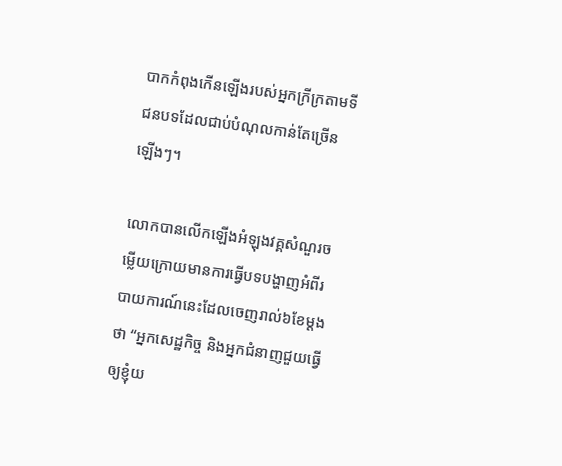បាកកំពុងកើនឡើងរបស់អ្នកក្រីក្រតាមទីជនបទដែលជាប់បំណុលកាន់តែច្រើនឡើងៗ។

លោកបានលើកឡើងអំឡុងវគ្គសំណួរចម្លើយក្រោយមានការធ្វើបទបង្ហាញអំពីរបាយការណ៍នេះដែលចេញរាល់៦ខែម្តងថា “អ្នកសេដ្ឋកិច្ច និងអ្នកជំនាញជួយធ្វើឲ្យខ្ញុំយ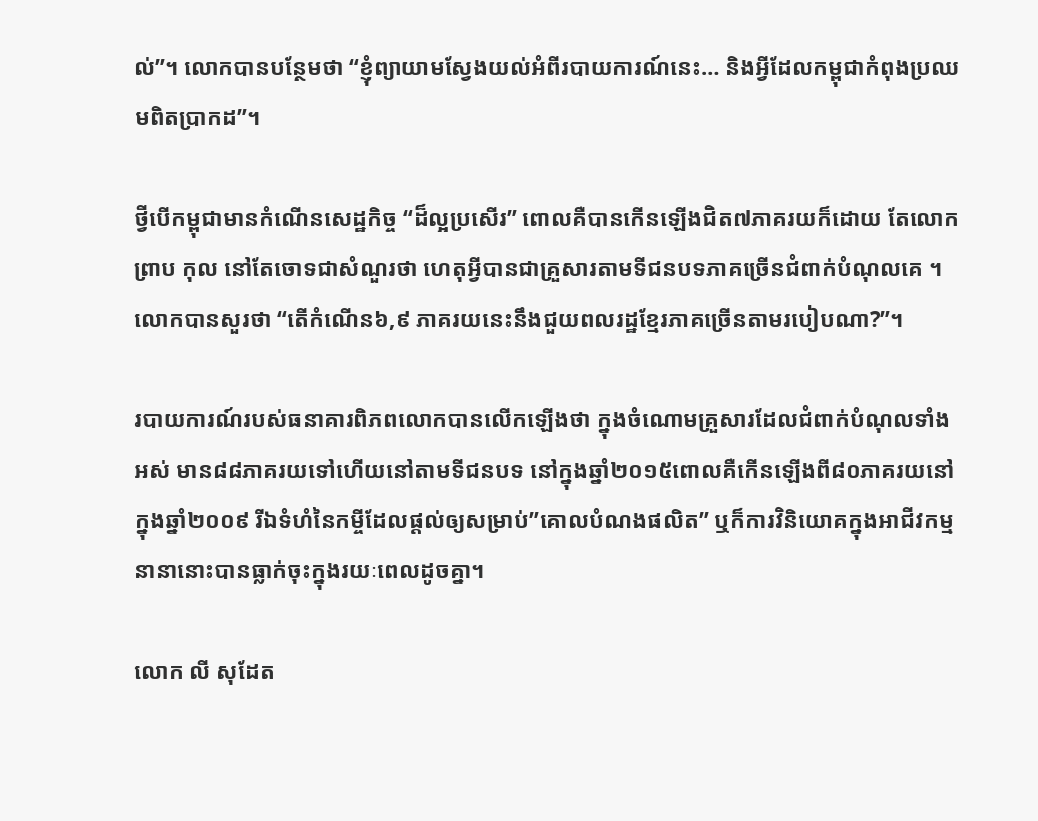ល់”។ លោកបានបន្ថែមថា “ខ្ញុំព្យាយាមស្វែងយល់អំពីរបាយការណ៍នេះ… និងអ្វីដែលកម្ពុជាកំពុងប្រឈមពិតប្រាកដ”។

ថ្វីបើកម្ពុជាមានកំណើនសេដ្ឋកិច្ច “ដ៏ល្អប្រសើរ” ពោលគឺបានកើនឡើងជិត៧ភាគរយក៏ដោយ តែលោក ព្រាប កុល នៅតែចោទជាសំណួរថា ហេតុអ្វីបានជាគ្រួសារតាមទីជនបទភាគច្រើនជំពាក់បំណុលគេ ។ លោកបានសួរថា “តើកំណើន៦,៩ ភាគរយនេះនឹងជួយពលរដ្ឋខ្មែរភាគច្រើនតាមរបៀបណា?”។

របាយការណ៍របស់ធនាគារពិភពលោកបានលើកឡើងថា ក្នុងចំណោមគ្រួសារដែលជំពាក់បំណុលទាំងអស់ មាន៨៨ភាគរយទៅហើយនៅតាមទីជនបទ នៅក្នុងឆ្នាំ២០១៥ពោលគឺកើនឡើងពី៨០ភាគរយនៅក្នុងឆ្នាំ២០០៩ រីឯទំហំនៃកម្ចីដែលផ្តល់ឲ្យសម្រាប់”គោលបំណងផលិត” ឬក៏ការវិនិយោគក្នុងអាជីវកម្មនានានោះបានធ្លាក់ចុះក្នុងរយៈពេលដូចគ្នា។

លោក លី សុដែត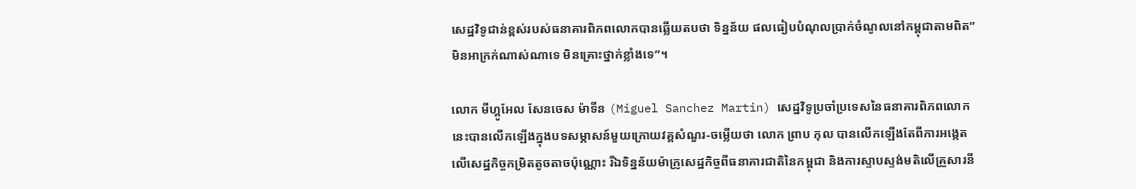សេដ្ឋវិទូជាន់ខ្ពស់របស់ធនាគារពិភពលោកបានឆ្លើយតបថា ទិន្នន័យ ផលធៀបបំណុលប្រាក់ចំណូលនៅកម្ពុជាតាមពិត”មិនអាក្រក់ណាស់ណាទេ មិនគ្រោះថ្នាក់ខ្លាំងទេ”។

លោក មីហ្គូអែល សែនចេស ម៉ាទីន (Miguel Sanchez Martin) សេដ្ឋវិទូប្រចាំប្រទេសនៃធនាគារពិភពលោកនេះបានលើកឡើងក្នុងបទសម្ភាសន៍មួយក្រោយវគ្គសំណួរ-ចម្លើយថា លោក ព្រាប កុល បានលើកឡើងតែពីការអង្កេតលើសេដ្ឋកិច្ចកម្រិតតូចតាចប៉ុណ្ណោះ រីឯទិន្នន័យម៉ាក្រូសេដ្ឋកិច្ចពីធនាគារជាតិនៃកម្ពុជា និងការស្ទាបស្ទង់មតិលើគ្រួសារនី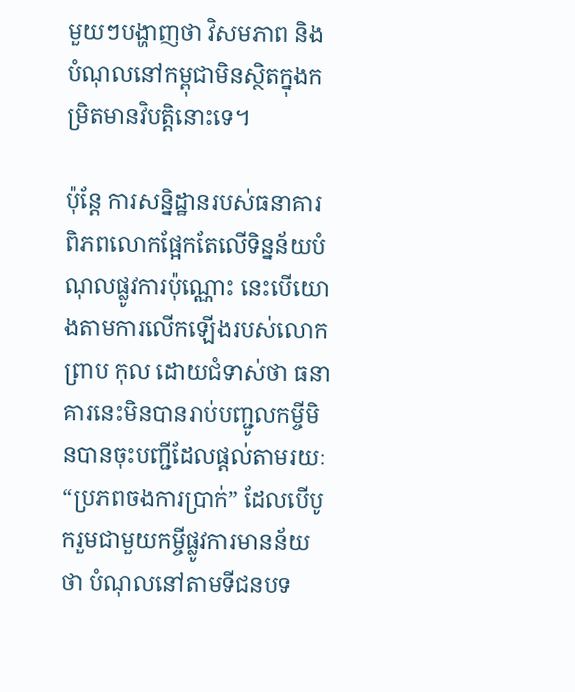មួយៗបង្ហាញថា វិសមភាព និងបំណុលនៅកម្ពុជាមិនស្ថិតក្នុងកម្រិតមានវិបត្តិនោះទេ។

ប៉ុន្តែ ការសន្និដ្ឋានរបស់ធនាគារពិភពលោកផ្អែកតែលើទិន្នន័យបំណុលផ្លូវការប៉ុណ្ណោះ នេះបើយោងតាមការលើកឡើងរបស់លោក ព្រាប កុល ដោយជំទាស់ថា ធនាគារនេះមិនបានរាប់បញ្ជូលកម្ចីមិនបានចុះបញ្ជីដែលផ្តល់តាមរយៈ “ប្រភពចងការប្រាក់” ដែលបើបូករួមជាមួយកម្ចីផ្លូវការមានន័យថា បំណុលនៅតាមទីជនបទ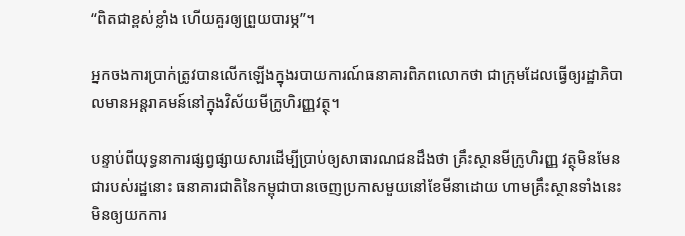“ពិតជាខ្ពស់ខ្លាំង ហើយគួរឲ្យព្រួយបារម្ភ”។

អ្នកចងការប្រាក់ត្រូវបានលើកឡើងក្នុងរបាយការណ៍ធនាគារពិភពលោកថា ជាក្រុមដែលធ្វើឲ្យរដ្ឋាភិបាលមានអន្តរាគមន៍នៅក្នុងវិស័យមីក្រូហិរញ្ញវត្ថុ។

បន្ទាប់ពីយុទ្ធនាការផ្សព្វផ្សាយសារដើម្បីប្រាប់ឲ្យសាធារណជនដឹងថា គ្រឹះស្ថានមីក្រូហិរញ្ញ វត្ថុមិនមែនជារបស់រដ្ឋនោះ ធនាគារជាតិនៃកម្ពុជាបានចេញប្រកាសមួយនៅខែមីនាដោយ ហាមគ្រឹះស្ថានទាំងនេះមិនឲ្យយកការ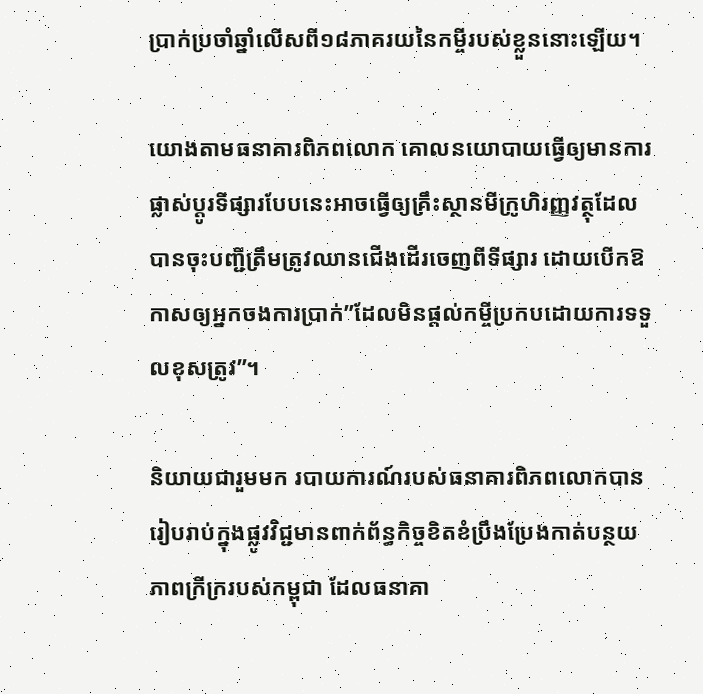ប្រាក់ប្រចាំឆ្នាំលើសពី១៨ភាគរយនៃកម្ចីរបស់ខ្លួននោះឡើយ។

យោងតាមធនាគារពិភពលោក គោលនយោបាយធ្វើឲ្យមានការផ្លាស់ប្តូរទីផ្សារបែបនេះអាចធ្វើឲ្យគ្រឹះស្ថានមីក្រូហិរញ្ញវត្ថុដែលបានចុះបញ្ជីត្រឹមត្រូវឈានជើងដើរចេញពីទីផ្សារ ដោយបើកឱកាសឲ្យអ្នកចងការប្រាក់”ដែលមិនផ្តល់កម្ចីប្រកបដោយការទទួលខុសត្រូវ”។

និយាយជារួមមក របាយការណ៍របស់ធនាគារពិភពលោកបានរៀបរាប់ក្នុងផ្លូវវិជ្ជមានពាក់ព័ន្ធកិច្ចខិតខំប្រឹងប្រែងកាត់បន្ថយភាពក្រីក្ររបស់កម្ពុជា ដែលធនាគា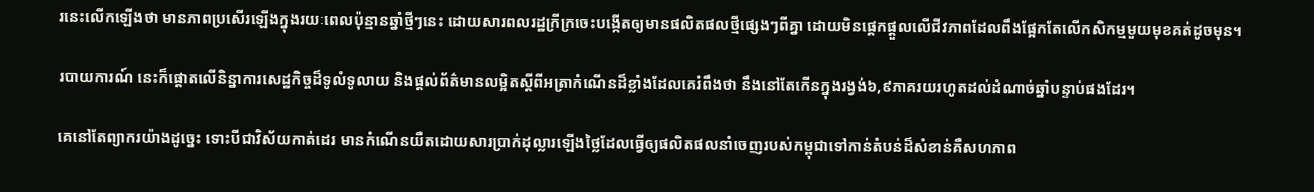រនេះលើកឡើងថា មានភាពប្រសើរឡើងក្នុងរយៈពេលប៉ុន្មានឆ្នាំថ្មីៗនេះ ដោយសារពលរដ្ឋក្រីក្រចេះបង្កើតឲ្យមានផលិតផលថ្មីផ្សេងៗពីគ្នា ដោយមិនផ្តេកផ្តួលលើជីវភាពដែលពឹងផ្អែកតែលើកសិកម្មមួយមុខគត់ដូចមុន។

របាយការណ៍ នេះក៏ផ្តោតលើនិន្នាការសេដ្ឋកិច្ចដ៏ទូលំទូលាយ និងផ្តល់ព័ត៌មានលម្អិតស្តីពីអត្រាកំណើនដ៏ខ្លាំងដែលគេរំពឹងថា នឹងនៅតែកើនក្នុងរង្វង់៦,៩ភាគរយរហូតដល់ដំណាច់ឆ្នាំបន្ទាប់ផងដែរ។

គេនៅតែព្យាករយ៉ាងដូច្នេះ ទោះបីជាវិស័យកាត់ដេរ មានកំណើនយឺតដោយសារប្រាក់ដុល្លារឡើងថ្លៃដែលធ្វើឲ្យផលិតផលនាំចេញរបស់កម្ពុជាទៅកាន់តំបន់ដ៏សំខាន់គឺសហភាព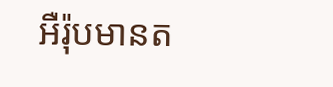អឺរ៉ុបមានត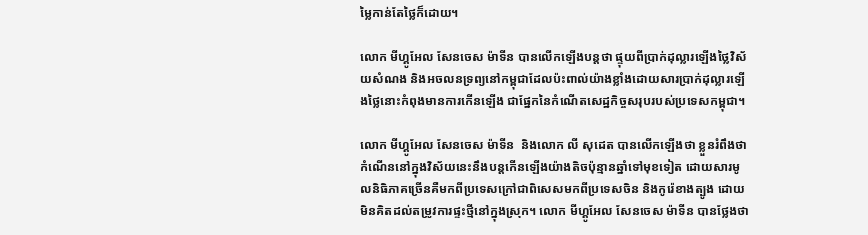ម្លៃកាន់តែថ្លៃក៏ដោយ។

លោក មីហ្គូអែល សែនចេស ម៉ាទីន បានលើកឡើងបន្តថា ផ្ទុយពីប្រាក់ដុល្លារឡើងថ្លៃវិស័យសំណង និងអចលនទ្រព្យនៅកម្ពុជាដែលប៉ះពាល់យ៉ាងខ្លាំងដោយសារប្រាក់ដុល្លារឡើងថ្លៃនោះកំពុងមានការកើនឡើង ជាផ្នែកនៃកំណើតសេដ្ឋកិច្ចសរុបរបស់ប្រទេសកម្ពុជា។

លោក មីហ្គូអែល សែនចេស ម៉ាទីន  និងលោក លី សុដេត បានលើកឡើងថា ខ្លួនរំពឹងថា កំណើននៅក្នុងវិស័យនេះនឹងបន្តកើនឡើងយ៉ាងតិចប៉ុន្មានឆ្នាំទៅមុខទៀត ដោយសារមូលនិធិភាគច្រើនគឺមកពីប្រទេសក្រៅជាពិសេសមកពីប្រទេសចិន និងកូរ៉េខាងត្បូង ដោយមិនគិតដល់តម្រូវការផ្ទះថ្មីនៅក្នុងស្រុក។ លោក មីហ្គូអែល សែនចេស ម៉ាទីន បានថ្លែងថា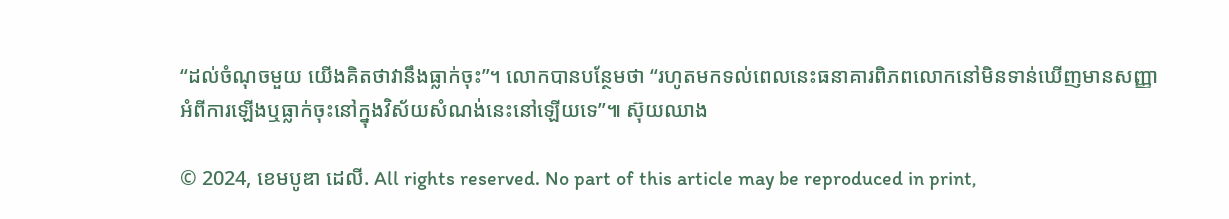“ដល់ចំណុចមួយ យើងគិតថាវានឹងធ្លាក់ចុះ”។ លោកបានបន្ថែមថា “រហូតមកទល់ពេលនេះធនាគារពិភពលោកនៅមិនទាន់ឃើញមានសញ្ញាអំពីការឡើងឬធ្លាក់ចុះនៅក្នុងវិស័យសំណង់នេះនៅឡើយទេ”៕ ស៊ុយឈាង

© 2024, ខេមបូឌា ដេលី. All rights reserved. No part of this article may be reproduced in print,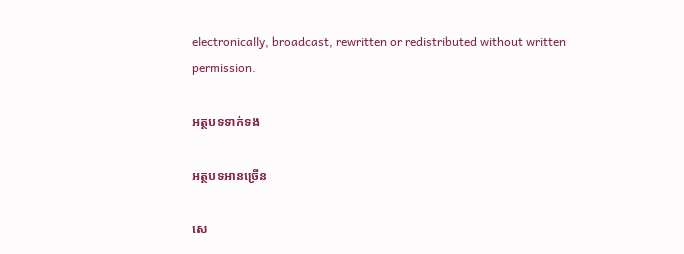electronically, broadcast, rewritten or redistributed without written permission.

អត្ថបទទាក់ទង

អត្ថបទអានច្រើន

សេ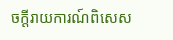ចក្ដីរាយការណ៍ពិសេស